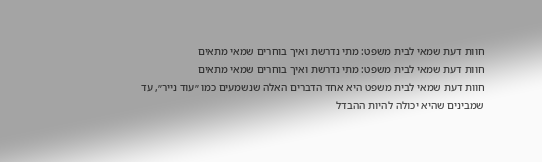חוות דעת שמאי לבית משפט: מתי נדרשת ואיך בוחרים שמאי מתאים
חוות דעת שמאי לבית משפט: מתי נדרשת ואיך בוחרים שמאי מתאים
חוות דעת שמאי לבית משפט היא אחד הדברים האלה שנשמעים כמו ״עוד נייר״, עד שמבינים שהיא יכולה להיות ההבדל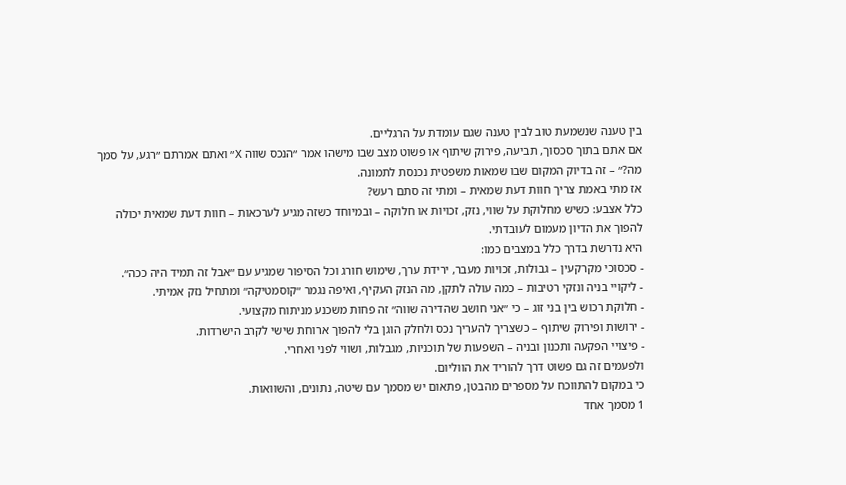בין טענה שנשמעת טוב לבין טענה שגם עומדת על הרגליים.
אם אתם בתוך סכסוך, תביעה, פירוק שיתוף או פשוט מצב שבו מישהו אמר ״הנכס שווה X״ ואתם אמרתם ״רגע, על סמך מה?״ – זה בדיוק המקום שבו שמאות משפטית נכנסת לתמונה.
אז מתי באמת צריך חוות דעת שמאית – ומתי זה סתם רעש?
כלל אצבע: כשיש מחלוקת על שווי, נזק, זכויות או חלוקה – ובמיוחד כשזה מגיע לערכאות – חוות דעת שמאית יכולה להפוך את הדיון מעמום לעובדתי.
היא נדרשת בדרך כלל במצבים כמו:
- סכסוכי מקרקעין – גבולות, זכויות מעבר, ירידת ערך, שימוש חורג וכל הסיפור שמגיע עם ״אבל זה תמיד היה ככה״.
- ליקויי בניה ונזקי רטיבות – כמה עולה לתקן, מה הנזק העקיף, ואיפה נגמר ״קוסמטיקה״ ומתחיל נזק אמיתי.
- חלוקת רכוש בין בני זוג – כי ״אני חושב שהדירה שווה״ זה פחות משכנע מניתוח מקצועי.
- ירושות ופירוק שיתוף – כשצריך להעריך נכס ולחלק הוגן בלי להפוך ארוחת שישי לקרב הישרדות.
- פיצויי הפקעה ותכנון ובניה – השפעות של תוכניות, מגבלות, ושווי לפני ואחרי.
ולפעמים זה גם פשוט דרך להוריד את הווליום.
כי במקום להתווכח על מספרים מהבטן, פתאום יש מסמך עם שיטה, נתונים, והשוואות.
1 מסמך אחד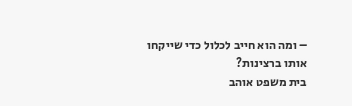– ומה הוא חייב לכלול כדי שייקחו אותו ברצינות?
בית משפט אוהב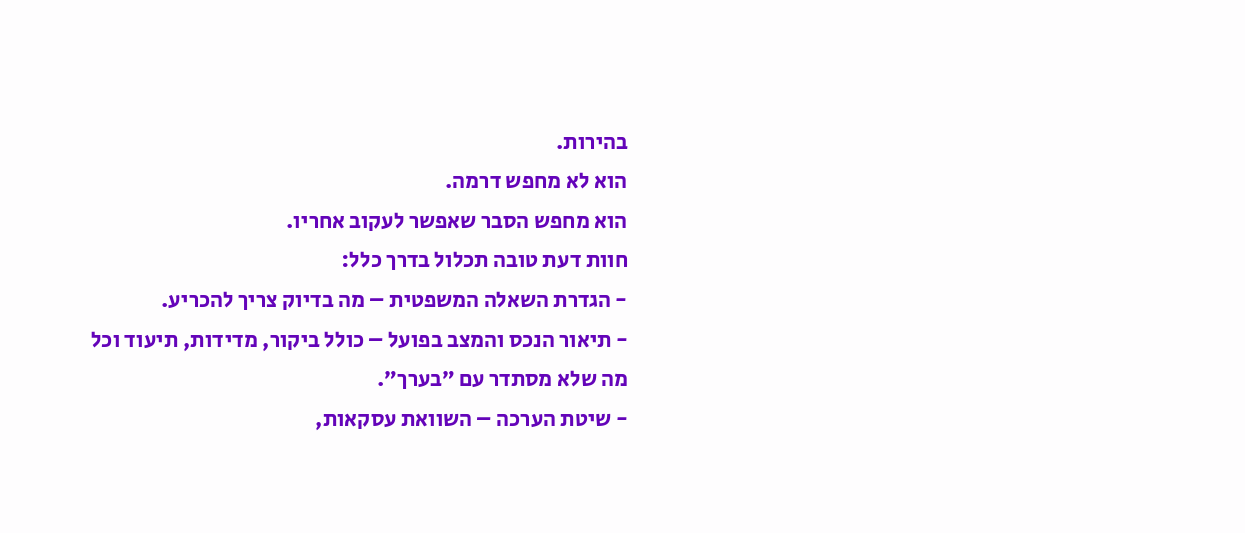בהירות.
הוא לא מחפש דרמה.
הוא מחפש הסבר שאפשר לעקוב אחריו.
חוות דעת טובה תכלול בדרך כלל:
- הגדרת השאלה המשפטית – מה בדיוק צריך להכריע.
- תיאור הנכס והמצב בפועל – כולל ביקור, מדידות, תיעוד וכל מה שלא מסתדר עם ״בערך״.
- שיטת הערכה – השוואת עסקאות,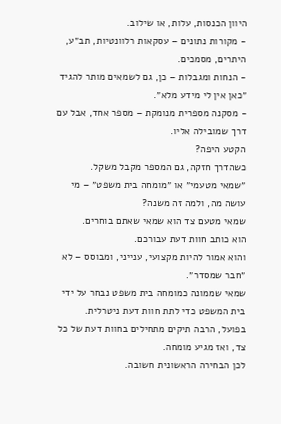היוון הכנסות, עלות, או שילוב.
- מקורות נתונים – עסקאות רלוונטיות, תב״ע, היתרים, מסמכים.
- הנחות ומגבלות – כן, גם לשמאים מותר להגיד ״כאן אין לי מידע מלא״.
- מסקנה מספרית מנומקת – מספר אחד, אבל עם דרך שמובילה אליו.
הקטע היפה?
כשהדרך חזקה, גם המספר מקבל משקל.
״שמאי מטעמי״ או ״מומחה בית משפט״ – מי עושה מה, ולמה זה משנה?
שמאי מטעם צד הוא שמאי שאתם בוחרים.
הוא כותב חוות דעת עבורכם.
והוא אמור להיות מקצועי, ענייני, ומבוסס – לא ״חבר שמסדר״.
שמאי שממונה כמומחה בית משפט נבחר על ידי בית המשפט כדי לתת חוות דעת ניטרלית.
בפועל, הרבה תיקים מתחילים בחוות דעת של כל צד, ואז מגיע מומחה.
לכן הבחירה הראשונית חשובה.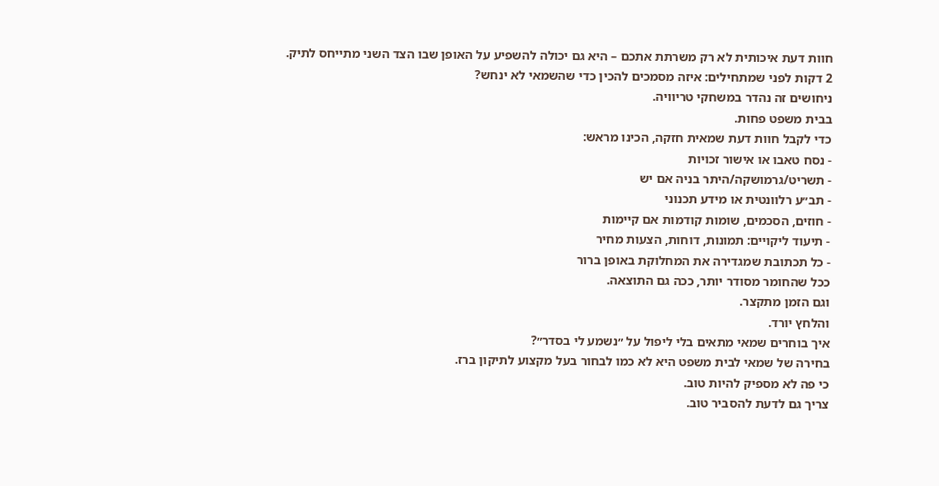חוות דעת איכותית לא רק משרתת אתכם – היא גם יכולה להשפיע על האופן שבו הצד השני מתייחס לתיק.
2 דקות לפני שמתחילים: איזה מסמכים להכין כדי שהשמאי לא ינחש?
ניחושים זה נהדר במשחקי טריוויה.
בבית משפט פחות.
כדי לקבל חוות דעת שמאית חזקה, הכינו מראש:
- נסח טאבו או אישור זכויות
- תשריט/גרמושקה/היתר בניה אם יש
- תב״ע רלוונטית או מידע תכנוני
- חוזים, הסכמים, שומות קודמות אם קיימות
- תיעוד ליקויים: תמונות, דוחות, הצעות מחיר
- כל תכתובת שמגדירה את המחלוקת באופן ברור
ככל שהחומר מסודר יותר, ככה גם התוצאה.
וגם הזמן מתקצר.
והלחץ יורד.
איך בוחרים שמאי מתאים בלי ליפול על ״נשמע לי בסדר״?
בחירה של שמאי לבית משפט היא לא כמו לבחור בעל מקצוע לתיקון ברז.
כי פה לא מספיק להיות טוב.
צריך גם לדעת להסביר טוב.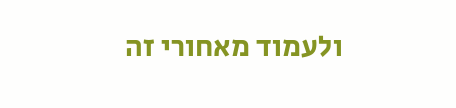ולעמוד מאחורי זה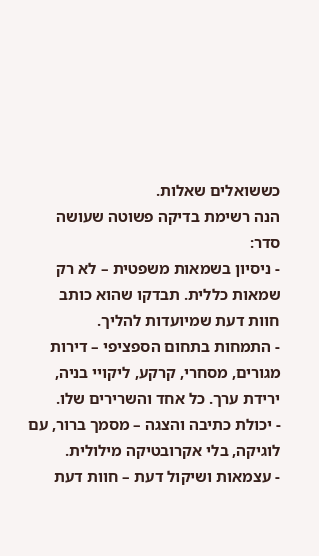כששואלים שאלות.
הנה רשימת בדיקה פשוטה שעושה סדר:
- ניסיון בשמאות משפטית – לא רק שמאות כללית. תבדקו שהוא כותב חוות דעת שמיועדות להליך.
- התמחות בתחום הספציפי – דירות מגורים, מסחרי, קרקע, ליקויי בניה, ירידת ערך. כל אחד והשרירים שלו.
- יכולת כתיבה והצגה – מסמך ברור, עם לוגיקה, בלי אקרובטיקה מילולית.
- עצמאות ושיקול דעת – חוות דעת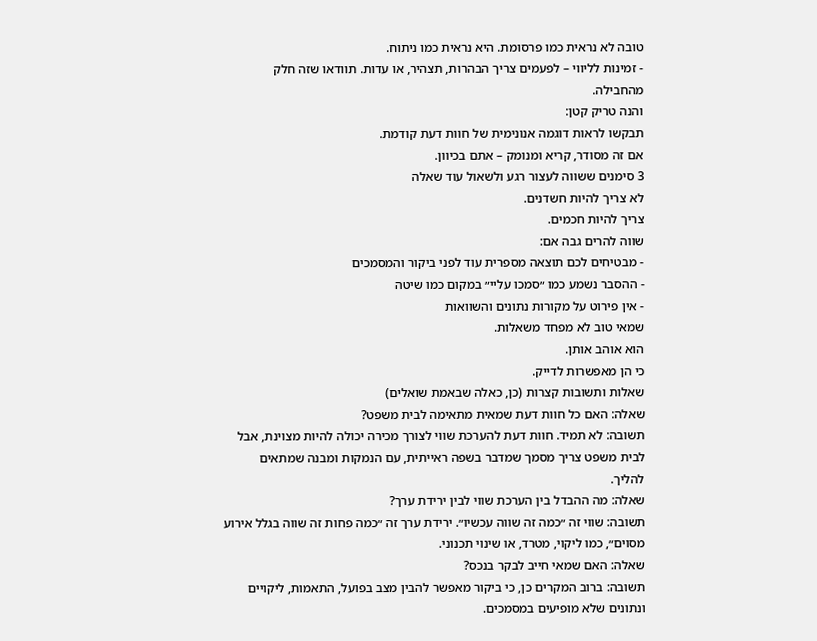טובה לא נראית כמו פרסומת. היא נראית כמו ניתוח.
- זמינות לליווי – לפעמים צריך הבהרות, תצהיר, או עדות. תוודאו שזה חלק מהחבילה.
והנה טריק קטן:
תבקשו לראות דוגמה אנונימית של חוות דעת קודמת.
אם זה מסודר, קריא ומנומק – אתם בכיוון.
3 סימנים ששווה לעצור רגע ולשאול עוד שאלה
לא צריך להיות חשדנים.
צריך להיות חכמים.
שווה להרים גבה אם:
- מבטיחים לכם תוצאה מספרית עוד לפני ביקור והמסמכים
- ההסבר נשמע כמו ״סמכו עליי״ במקום כמו שיטה
- אין פירוט על מקורות נתונים והשוואות
שמאי טוב לא מפחד משאלות.
הוא אוהב אותן.
כי הן מאפשרות לדייק.
שאלות ותשובות קצרות (כן, כאלה שבאמת שואלים)
שאלה: האם כל חוות דעת שמאית מתאימה לבית משפט?
תשובה: לא תמיד. חוות דעת להערכת שווי לצורך מכירה יכולה להיות מצוינת, אבל לבית משפט צריך מסמך שמדבר בשפה ראייתית, עם הנמקות ומבנה שמתאים להליך.
שאלה: מה ההבדל בין הערכת שווי לבין ירידת ערך?
תשובה: שווי זה ״כמה זה שווה עכשיו״. ירידת ערך זה ״כמה פחות זה שווה בגלל אירוע מסוים״, כמו ליקוי, מטרד, או שינוי תכנוני.
שאלה: האם שמאי חייב לבקר בנכס?
תשובה: ברוב המקרים כן, כי ביקור מאפשר להבין מצב בפועל, התאמות, ליקויים ונתונים שלא מופיעים במסמכים.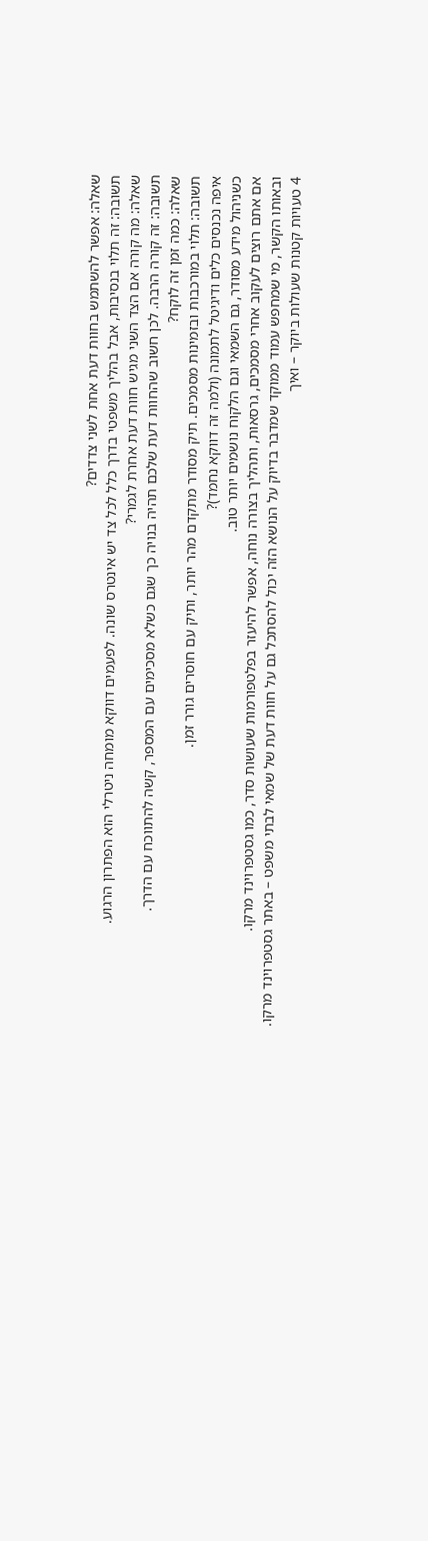שאלה: אפשר להשתמש בחוות דעת אחת לשני צדדים?
תשובה: זה תלוי בנסיבות, אבל בהליך משפטי בדרך כלל לכל צד יש אינטרס שונה. לפעמים דווקא מומחה ניטרלי הוא הפתרון הרגוע.
שאלה: מה קורה אם הצד השני מגיש חוות דעת אחרת לגמרי?
תשובה: זה קורה הרבה. לכן חשוב שהחוות דעת שלכם תהיה בנויה כך שגם כשלא מסכימים עם המספר, קשה להתווכח עם הדרך.
שאלה: כמה זמן זה לוקח?
תשובה: תלוי במורכבות ובזמינות מסמכים. תיק מסודר מתקדם מהר יותר, ותיק עם חוסרים גורר זמן.
איפה נכנסים כלים ודיגיטל לתמונה (ולמה זה דווקא נחמד)?
כשניהול מידע מסודר, גם השמאי וגם הלקוח נושמים יותר טוב.
אם אתם רוצים לעקוב אחרי מסמכים, גרסאות, ותהליך בצורה נוחה, אפשר להיעזר בפלטפורמות שעושות סדר, כמו גסטפרוינד מרקו.
ובאותו הקשר, מי שמחפש עמוד ממוקד שמדבר בדיוק על הנושא הזה יכול להסתכל גם על חוות דעת של שמאי לבתי משפט – באתר גסטפרוינד מרקו.
4 טעויות קטנות שעולות ביוקר – ואיך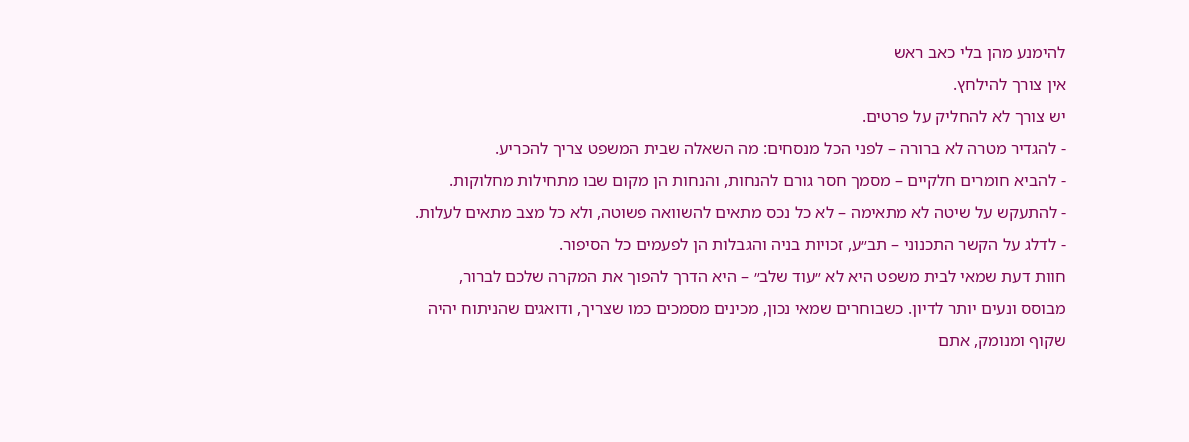להימנע מהן בלי כאב ראש
אין צורך להילחץ.
יש צורך לא להחליק על פרטים.
- להגדיר מטרה לא ברורה – לפני הכל מנסחים: מה השאלה שבית המשפט צריך להכריע.
- להביא חומרים חלקיים – מסמך חסר גורם להנחות, והנחות הן מקום שבו מתחילות מחלוקות.
- להתעקש על שיטה לא מתאימה – לא כל נכס מתאים להשוואה פשוטה, ולא כל מצב מתאים לעלות.
- לדלג על הקשר התכנוני – תב״ע, זכויות בניה והגבלות הן לפעמים כל הסיפור.
חוות דעת שמאי לבית משפט היא לא ״עוד שלב״ – היא הדרך להפוך את המקרה שלכם לברור, מבוסס ונעים יותר לדיון. כשבוחרים שמאי נכון, מכינים מסמכים כמו שצריך, ודואגים שהניתוח יהיה שקוף ומנומק, אתם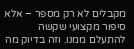מקבלים לא רק מספר – אלא סיפור מקצועי שקשה להתעלם ממנו. וזה בדיוק מה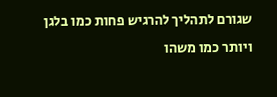שגורם לתהליך להרגיש פחות כמו בלגן ויותר כמו משהו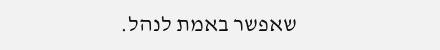שאפשר באמת לנהל.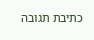כתיבת תגובה